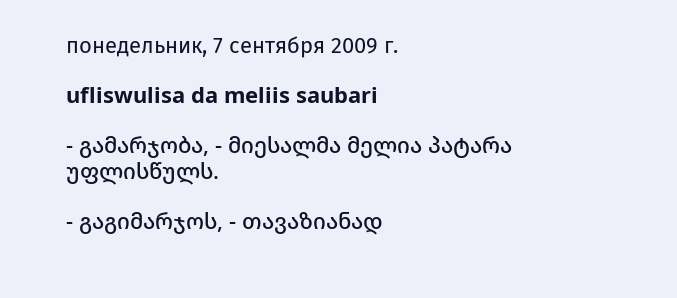понедельник, 7 сентября 2009 г.

ufliswulisa da meliis saubari

- გამარჯობა, - მიესალმა მელია პატარა უფლისწულს.

- გაგიმარჯოს, - თავაზიანად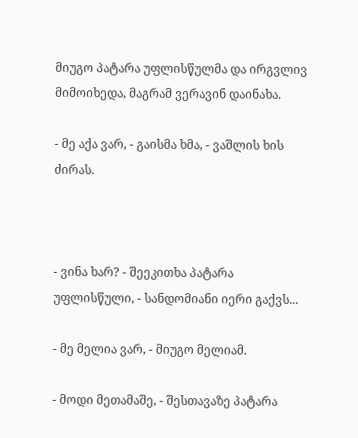მიუგო პატარა უფლისწულმა და ირგვლივ მიმოიხედა, მაგრამ ვერავინ დაინახა.

- მე აქა ვარ, - გაისმა ხმა, - ვაშლის ხის ძირას.



- ვინა ხარ? - შეეკითხა პატარა უფლისწული, - სანდომიანი იერი გაქვს...

- მე მელია ვარ, - მიუგო მელიამ.

- მოდი მეთამაშე, - შესთავაზე პატარა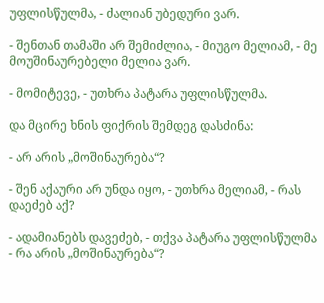უფლისწულმა, - ძალიან უბედური ვარ.

- შენთან თამაში არ შემიძლია, - მიუგო მელიამ, - მე მოუშინაურებელი მელია ვარ.

- მომიტევე, - უთხრა პატარა უფლისწულმა.

და მცირე ხნის ფიქრის შემდეგ დასძინა:

- არ არის „მოშინაურება“?

- შენ აქაური არ უნდა იყო, - უთხრა მელიამ, - რას დაეძებ აქ?

- ადამიანებს დავეძებ, - თქვა პატარა უფლისწულმა - რა არის „მოშინაურება“?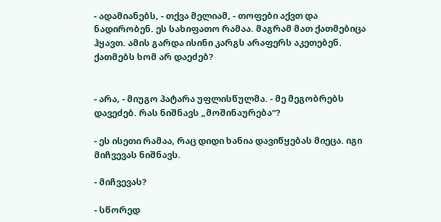- ადამიანებს, - თქვა მელიამ, - თოფები აქვთ და ნადირობენ. ეს სახიფათო რამაა. მაგრამ მათ ქათმებიცა ჰყავთ. ამის გარდა ისინი კარგს არაფერს აკეთებენ. ქათმებს ხომ არ დაეძებ?


- არა, - მიუგო პატარა უფლისწულმა. - მე მეგობრებს დავეძებ. რას ნიშნავს „მოშინაურება“?

- ეს ისეთი რამაა, რაც დიდი ხანია დავიწყებას მიეცა. იგი მიჩვევას ნიშნავს.

- მიჩვევას?

- სწორედ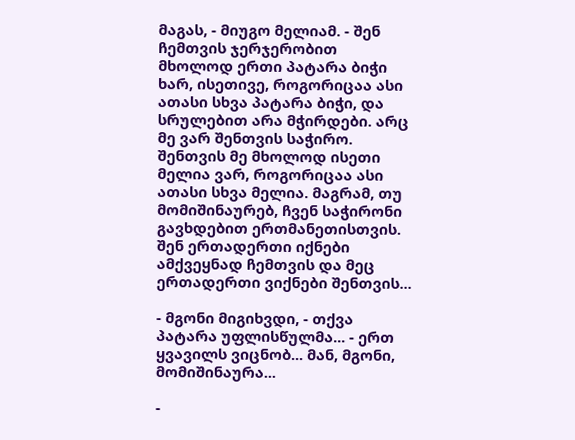მაგას, - მიუგო მელიამ. - შენ ჩემთვის ჯერჯერობით მხოლოდ ერთი პატარა ბიჭი ხარ, ისეთივე, როგორიცაა ასი ათასი სხვა პატარა ბიჭი, და სრულებით არა მჭირდები. არც მე ვარ შენთვის საჭირო. შენთვის მე მხოლოდ ისეთი მელია ვარ, როგორიცაა ასი ათასი სხვა მელია. მაგრამ, თუ მომიშინაურებ, ჩვენ საჭირონი გავხდებით ერთმანეთისთვის. შენ ერთადერთი იქნები ამქვეყნად ჩემთვის და მეც ერთადერთი ვიქნები შენთვის...

- მგონი მიგიხვდი, - თქვა პატარა უფლისწულმა... - ერთ ყვავილს ვიცნობ... მან, მგონი, მომიშინაურა...

-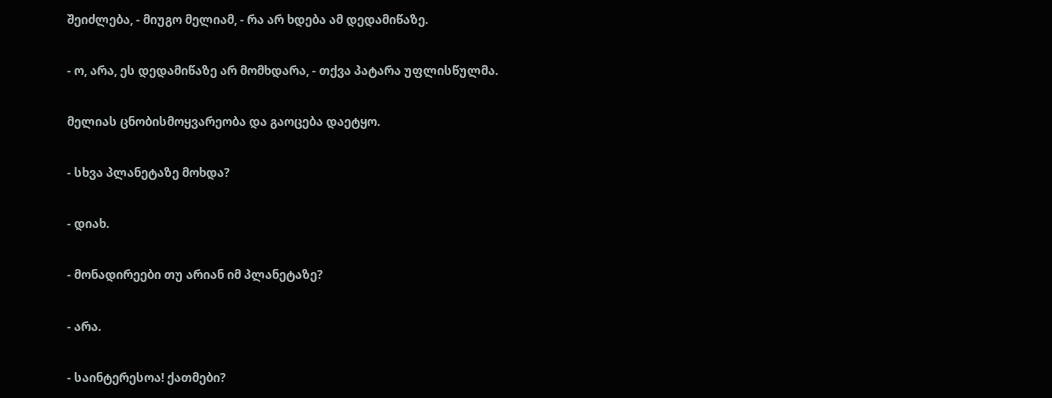შეიძლება, - მიუგო მელიამ, - რა არ ხდება ამ დედამიწაზე.

- ო, არა, ეს დედამიწაზე არ მომხდარა, - თქვა პატარა უფლისწულმა.

მელიას ცნობისმოყვარეობა და გაოცება დაეტყო.

- სხვა პლანეტაზე მოხდა?

- დიახ.

- მონადირეები თუ არიან იმ პლანეტაზე?

- არა.

- საინტერესოა! ქათმები?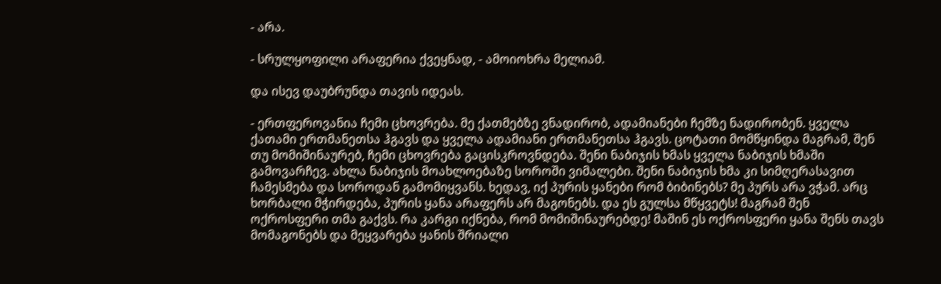- არა.

- სრულყოფილი არაფერია ქვეყნად, - ამოიოხრა მელიამ.

და ისევ დაუბრუნდა თავის იდეას.

- ერთფეროვანია ჩემი ცხოვრება. მე ქათმებზე ვნადირობ, ადამიანები ჩემზე ნადირობენ. ყველა ქათამი ერთმანეთსა ჰგავს და ყველა ადამიანი ერთმანეთსა ჰგავს. ცოტათი მომწყინდა მაგრამ, შენ თუ მომიშინაურებ, ჩემი ცხოვრება გაცისკროვნდება. შენი ნაბიჯის ხმას ყველა ნაბიჯის ხმაში გამოვარჩევ. ახლა ნაბიჯის მოახლოებაზე სოროში ვიმალები. შენი ნაბიჯის ხმა კი სიმღერასავით ჩამესმება და სოროდან გამომიყვანს. ხედავ, იქ პურის ყანები რომ ბიბინებს? მე პურს არა ვჭამ. არც ხორბალი მჭირდება, პურის ყანა არაფერს არ მაგონებს. და ეს გულსა მწყვეტს! მაგრამ შენ ოქროსფერი თმა გაქვს. რა კარგი იქნება, რომ მომიშინაურებდე! მაშინ ეს ოქროსფერი ყანა შენს თავს მომაგონებს და მეყვარება ყანის შრიალი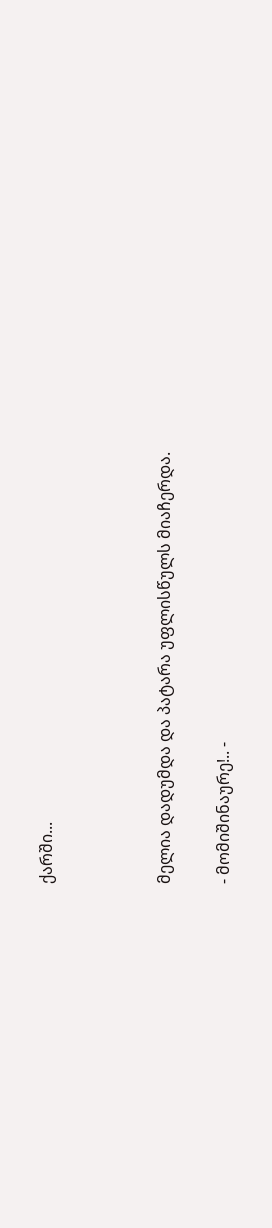ქარში...



მელია დადუმდა და პატარა უფლისწულს მიაჩერდა.

- მომიშინაურე!.. -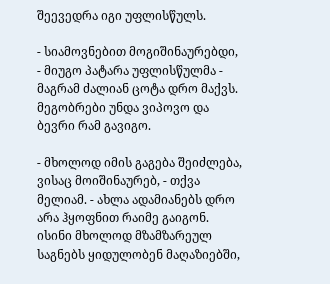შეევედრა იგი უფლისწულს.

- სიამოვნებით მოგიშინაურებდი, - მიუგო პატარა უფლისწულმა - მაგრამ ძალიან ცოტა დრო მაქვს. მეგობრები უნდა ვიპოვო და ბევრი რამ გავიგო.

- მხოლოდ იმის გაგება შეიძლება, ვისაც მოიშინაურებ, - თქვა მელიამ. - ახლა ადამიანებს დრო არა ჰყოფნით რაიმე გაიგონ. ისინი მხოლოდ მზამზარეულ საგნებს ყიდულობენ მაღაზიებში,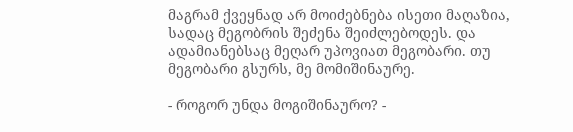მაგრამ ქვეყნად არ მოიძებნება ისეთი მაღაზია, სადაც მეგობრის შეძენა შეიძლებოდეს. და ადამიანებსაც მეღარ უპოვიათ მეგობარი. თუ მეგობარი გსურს, მე მომიშინაურე.

- როგორ უნდა მოგიშინაურო? -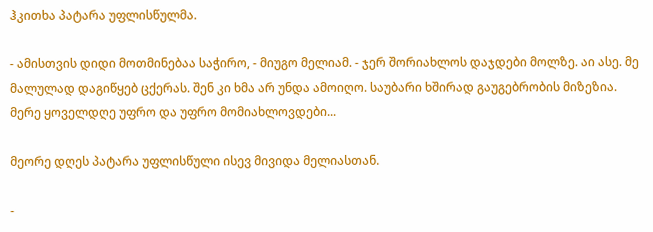ჰკითხა პატარა უფლისწულმა.

- ამისთვის დიდი მოთმინებაა საჭირო, - მიუგო მელიამ. - ჯერ შორიახლოს დაჯდები მოლზე. აი ასე. მე მალულად დაგიწყებ ცქერას. შენ კი ხმა არ უნდა ამოიღო. საუბარი ხშირად გაუგებრობის მიზეზია. მერე ყოველდღე უფრო და უფრო მომიახლოვდები...

მეორე დღეს პატარა უფლისწული ისევ მივიდა მელიასთან.

-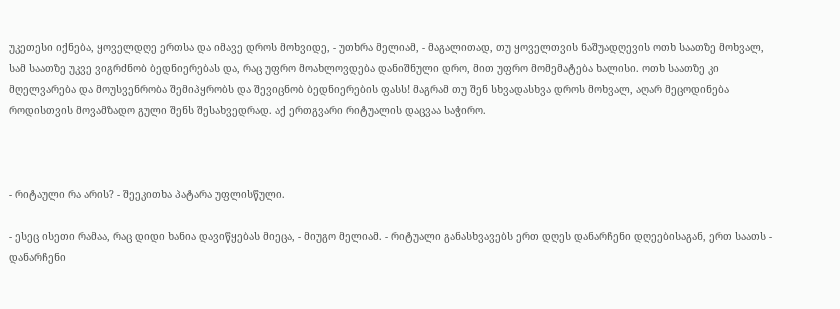უკეთესი იქნება, ყოველდღე ერთსა და იმავე დროს მოხვიდე, - უთხრა მელიამ, - მაგალითად, თუ ყოველთვის ნაშუადღევის ოთხ საათზე მოხვალ, სამ საათზე უკვე ვიგრძნობ ბედნიერებას და, რაც უფრო მოახლოვდება დანიშნული დრო, მით უფრო მომემატება ხალისი. ოთხ საათზე კი მღელვარება და მოუსვენრობა შემიპყრობს და შევიცნობ ბედნიერების ფასს! მაგრამ თუ შენ სხვადასხვა დროს მოხვალ, აღარ მეცოდინება როდისთვის მოვამზადო გული შენს შესახვედრად. აქ ერთგვარი რიტუალის დაცვაა საჭირო.



- რიტაული რა არის? - შეეკითხა პატარა უფლისწული.

- ესეც ისეთი რამაა, რაც დიდი ხანია დავიწყებას მიეცა, - მიუგო მელიამ. - რიტუალი განასხვავებს ერთ დღეს დანარჩენი დღეებისაგან, ერთ საათს - დანარჩენი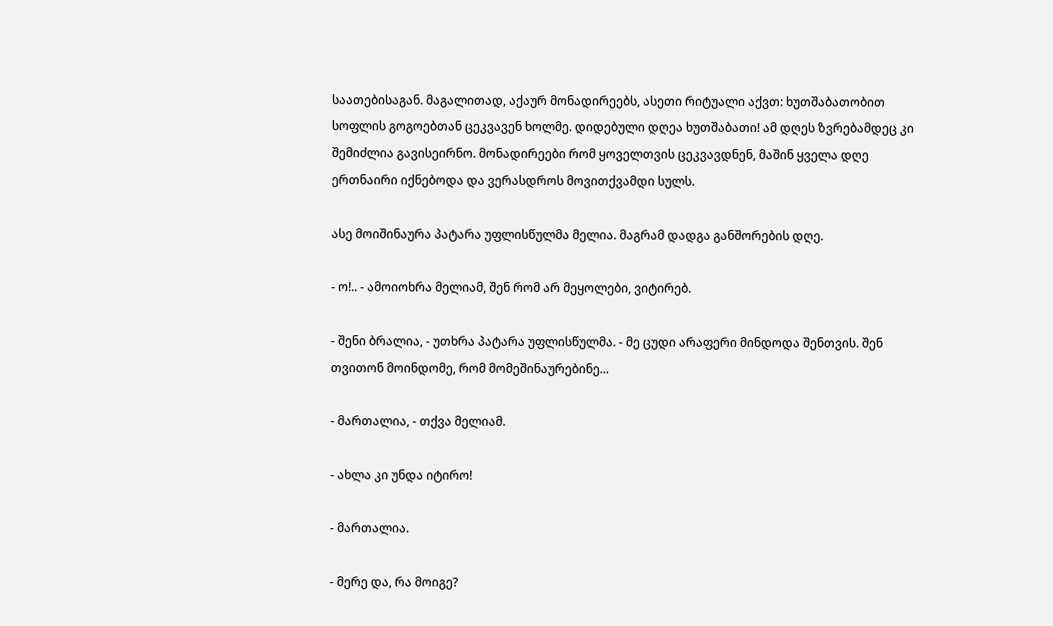საათებისაგან. მაგალითად, აქაურ მონადირეებს, ასეთი რიტუალი აქვთ: ხუთშაბათობით სოფლის გოგოებთან ცეკვავენ ხოლმე. დიდებული დღეა ხუთშაბათი! ამ დღეს ზვრებამდეც კი შემიძლია გავისეირნო. მონადირეები რომ ყოველთვის ცეკვავდნენ, მაშინ ყველა დღე ერთნაირი იქნებოდა და ვერასდროს მოვითქვამდი სულს.

ასე მოიშინაურა პატარა უფლისწულმა მელია. მაგრამ დადგა განშორების დღე.

- ო!.. - ამოიოხრა მელიამ, შენ რომ არ მეყოლები, ვიტირებ.

- შენი ბრალია, - უთხრა პატარა უფლისწულმა. - მე ცუდი არაფერი მინდოდა შენთვის. შენ თვითონ მოინდომე, რომ მომეშინაურებინე...

- მართალია, - თქვა მელიამ.

- ახლა კი უნდა იტირო!

- მართალია.

- მერე და, რა მოიგე?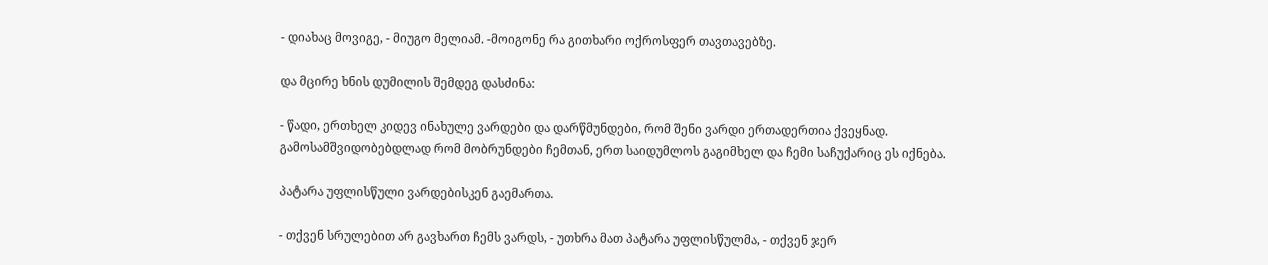- დიახაც მოვიგე, - მიუგო მელიამ. -მოიგონე რა გითხარი ოქროსფერ თავთავებზე.

და მცირე ხნის დუმილის შემდეგ დასძინა:

- წადი, ერთხელ კიდევ ინახულე ვარდები და დარწმუნდები, რომ შენი ვარდი ერთადერთია ქვეყნად. გამოსამშვიდობებდლად რომ მობრუნდები ჩემთან, ერთ საიდუმლოს გაგიმხელ და ჩემი საჩუქარიც ეს იქნება.

პატარა უფლისწული ვარდებისკენ გაემართა.

- თქვენ სრულებით არ გავხართ ჩემს ვარდს, - უთხრა მათ პატარა უფლისწულმა, - თქვენ ჯერ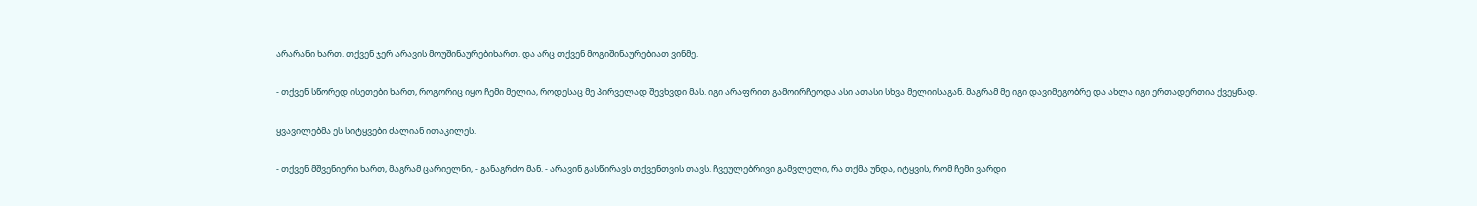არარანი ხართ. თქვენ ჯერ არავის მოუშინაურებიხართ. და არც თქვენ მოგიშინაურებიათ ვინმე.

- თქვენ სწორედ ისეთები ხართ, როგორიც იყო ჩემი მელია, როდესაც მე პირველად შევხვდი მას. იგი არაფრით გამოირჩეოდა ასი ათასი სხვა მელიისაგან. მაგრამ მე იგი დავიმეგობრე და ახლა იგი ერთადერთია ქვეყნად.

ყვავილებმა ეს სიტყვები ძალიან ითაკილეს.

- თქვენ მშვენიერი ხართ, მაგრამ ცარიელნი, - განაგრძო მან. - არავინ გასწირავს თქვენთვის თავს. ჩვეულებრივი გამვლელი, რა თქმა უნდა, იტყვის, რომ ჩემი ვარდი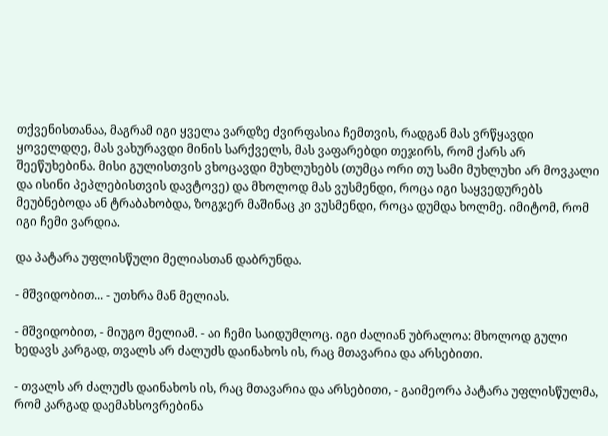თქვენისთანაა, მაგრამ იგი ყველა ვარდზე ძვირფასია ჩემთვის, რადგან მას ვრწყავდი ყოველდღე, მას ვახურავდი მინის სარქველს, მას ვაფარებდი თეჯირს, რომ ქარს არ შეეწუხებინა. მისი გულისთვის ვხოცავდი მუხლუხებს (თუმცა ორი თუ სამი მუხლუხი არ მოვკალი და ისინი პეპლებისთვის დავტოვე) და მხოლოდ მას ვუსმენდი, როცა იგი საყვედურებს მეუბნებოდა ან ტრაბახობდა, ზოგჯერ მაშინაც კი ვუსმენდი, როცა დუმდა ხოლმე. იმიტომ, რომ იგი ჩემი ვარდია.

და პატარა უფლისწული მელიასთან დაბრუნდა.

- მშვიდობით... - უთხრა მან მელიას.

- მშვიდობით, - მიუგო მელიამ. - აი ჩემი საიდუმლოც. იგი ძალიან უბრალოა: მხოლოდ გული ხედავს კარგად, თვალს არ ძალუძს დაინახოს ის, რაც მთავარია და არსებითი.

- თვალს არ ძალუძს დაინახოს ის, რაც მთავარია და არსებითი, - გაიმეორა პატარა უფლისწულმა, რომ კარგად დაემახსოვრებინა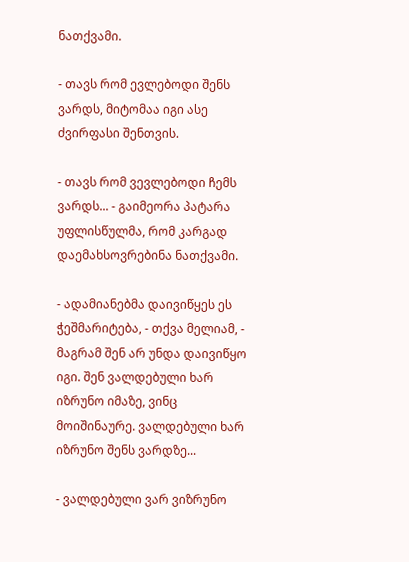ნათქვამი.

- თავს რომ ევლებოდი შენს ვარდს, მიტომაა იგი ასე ძვირფასი შენთვის.

- თავს რომ ვევლებოდი ჩემს ვარდს... - გაიმეორა პატარა უფლისწულმა, რომ კარგად დაემახსოვრებინა ნათქვამი.

- ადამიანებმა დაივიწყეს ეს ჭეშმარიტება, - თქვა მელიამ, - მაგრამ შენ არ უნდა დაივიწყო იგი. შენ ვალდებული ხარ იზრუნო იმაზე, ვინც მოიშინაურე. ვალდებული ხარ იზრუნო შენს ვარდზე...

- ვალდებული ვარ ვიზრუნო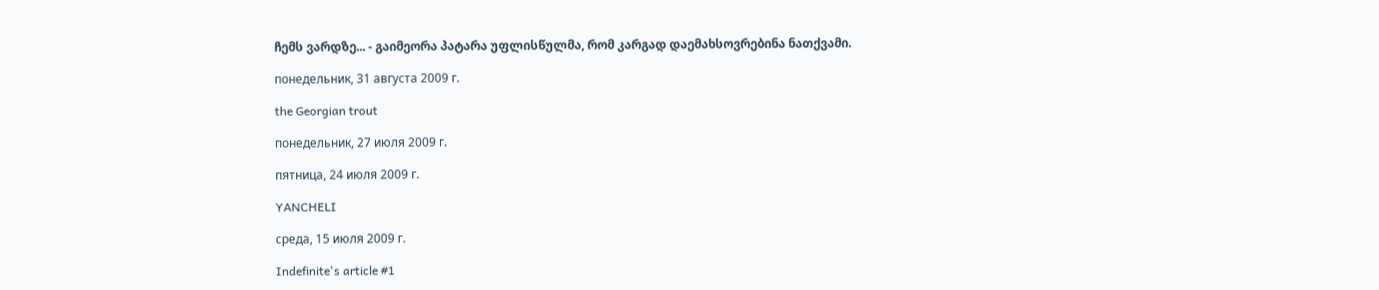ჩემს ვარდზე... - გაიმეორა პატარა უფლისწულმა, რომ კარგად დაემახსოვრებინა ნათქვამი.

понедельник, 31 августа 2009 г.

the Georgian trout

понедельник, 27 июля 2009 г.

пятница, 24 июля 2009 г.

YANCHELI

среда, 15 июля 2009 г.

Indefinite's article #1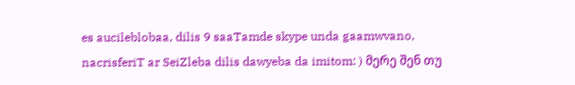es aucileblobaa, dilis 9 saaTamde skype unda gaamwvano, nacrisferiT ar SeiZleba dilis dawyeba da imitom: ) მერე შენ თუ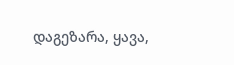დაგეზარა, ყავა,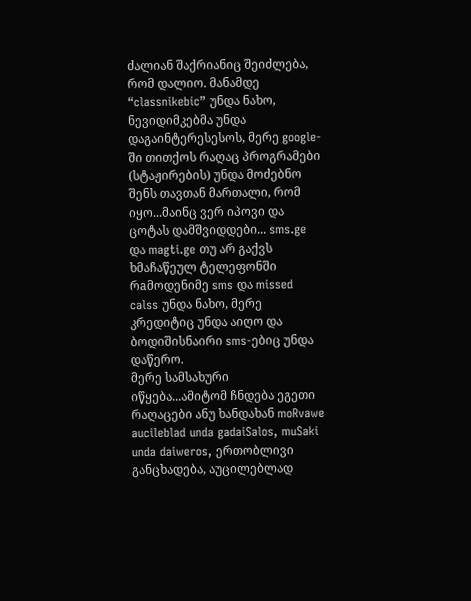ძალიან შაქრიანიც შეიძლება, რომ დალიო. მანამდე “classnikebic” უნდა ნახო, ნევიდიმკებმა უნდა დაგაინტერესესოს, მერე google-ში თითქოს რაღაც პროგრამები (სტაჟირების) უნდა მოძებნო შენს თავთან მართალი, რომ იყო...მაინც ვერ იპოვი და ცოტას დამშვიდდები... sms.ge და magti.ge თუ არ გაქვს ხმაჩაწეულ ტელეფონში რaმოდენიმე sms და missed calss უნდა ნახო, მერე კრედიტიც უნდა აიღო და ბოდიშისნაირი sms-ებიც უნდა დაწერო.
მერე სამსახური იწყება...ამიტომ ჩნდება ეგეთი რაღაცები ანუ ხანდახან moRvawe aucileblad unda gadaiSalos, muSaki unda daiweros, ერთობლივი განცხადება, აუცილებლად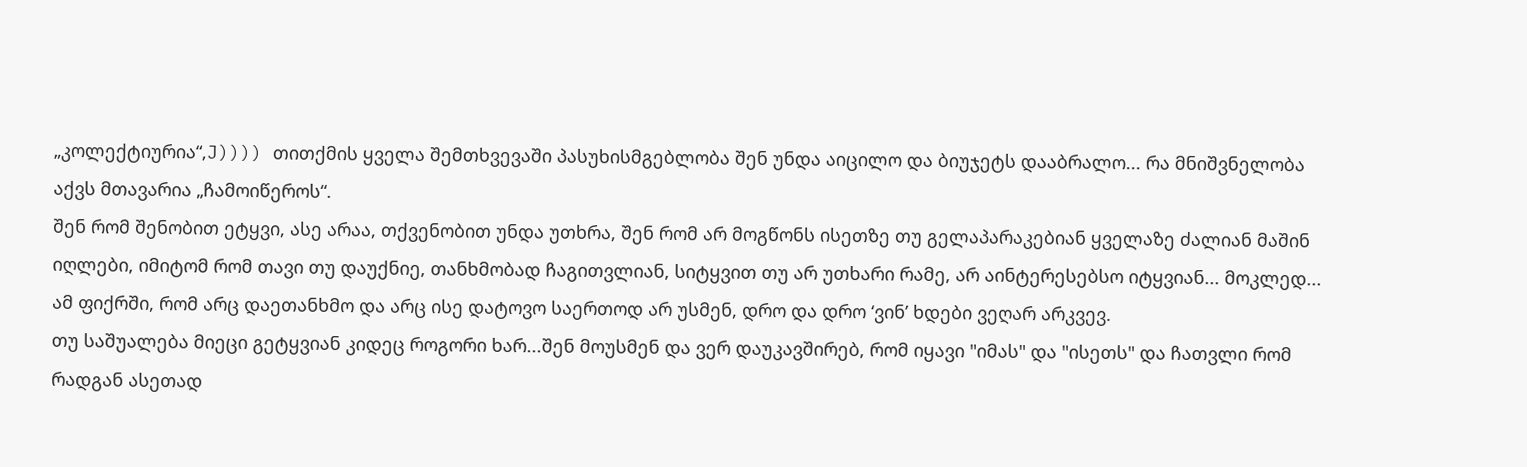„კოლექტიურია“,J)))) თითქმის ყველა შემთხვევაში პასუხისმგებლობა შენ უნდა აიცილო და ბიუჯეტს დააბრალო... რა მნიშვნელობა აქვს მთავარია „ჩამოიწეროს“.
შენ რომ შენობით ეტყვი, ასე არაა, თქვენობით უნდა უთხრა, შენ რომ არ მოგწონს ისეთზე თუ გელაპარაკებიან ყველაზე ძალიან მაშინ იღლები, იმიტომ რომ თავი თუ დაუქნიე, თანხმობად ჩაგითვლიან, სიტყვით თუ არ უთხარი რამე, არ აინტერესებსო იტყვიან... მოკლედ... ამ ფიქრში, რომ არც დაეთანხმო და არც ისე დატოვო საერთოდ არ უსმენ, დრო და დრო ‘ვინ’ ხდები ვეღარ არკვევ.
თუ საშუალება მიეცი გეტყვიან კიდეც როგორი ხარ...შენ მოუსმენ და ვერ დაუკავშირებ, რომ იყავი "იმას" და "ისეთს" და ჩათვლი რომ რადგან ასეთად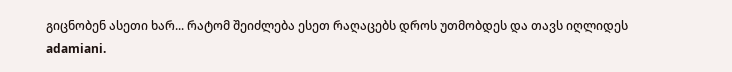გიცნობენ ასეთი ხარ... რატომ შეიძლება ესეთ რაღაცებს დროს უთმობდეს და თავს იღლიდეს adamiani.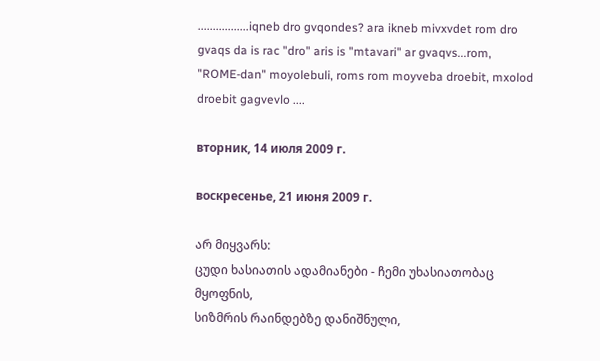.................iqneb dro gvqondes? ara ikneb mivxvdet rom dro gvaqs da is rac "dro" aris is "mtavari" ar gvaqvs...rom, "ROME-dan" moyolebuli, roms rom moyveba droebit, mxolod droebit gagvevlo ....

вторник, 14 июля 2009 г.

воскресенье, 21 июня 2009 г.

არ მიყვარს:
ცუდი ხასიათის ადამიანები - ჩემი უხასიათობაც მყოფნის,
სიზმრის რაინდებზე დანიშნული,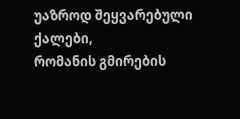უაზროდ შეყვარებული ქალები,
რომანის გმირების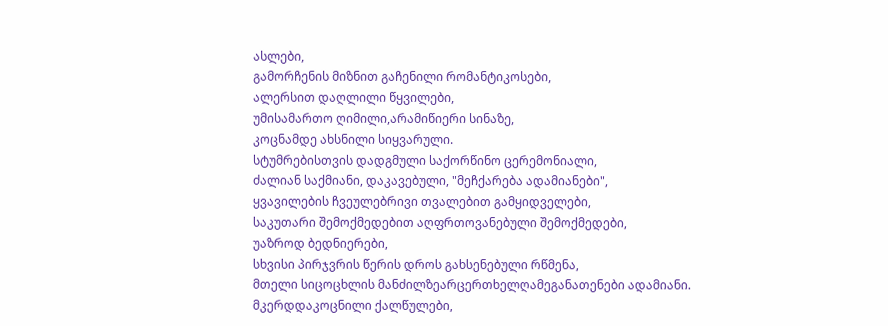ასლები,
გამორჩენის მიზნით გაჩენილი რომანტიკოსები,
ალერსით დაღლილი წყვილები,
უმისამართო ღიმილი,არამიწიერი სინაზე,
კოცნამდე ახსნილი სიყვარული.
სტუმრებისთვის დადგმული საქორწინო ცერემონიალი,
ძალიან საქმიანი, დაკავებული, "მეჩქარება ადამიანები",
ყვავილების ჩვეულებრივი თვალებით გამყიდველები,
საკუთარი შემოქმედებით აღფრთოვანებული შემოქმედები,
უაზროდ ბედნიერები,
სხვისი პირჯვრის წერის დროს გახსენებული რწმენა,
მთელი სიცოცხლის მანძილზეარცერთხელღამეგანათენები ადამიანი.
მკერდდაკოცნილი ქალწულები,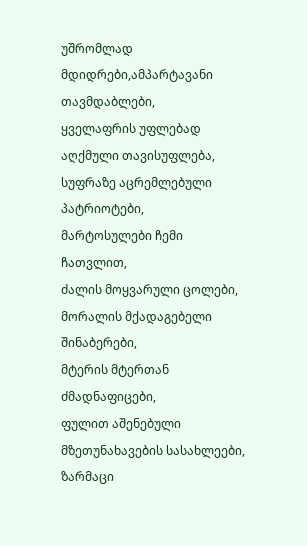უშრომლად მდიდრები,ამპარტავანი თავმდაბლები,
ყველაფრის უფლებად აღქმული თავისუფლება,
სუფრაზე აცრემლებული პატრიოტები,
მარტოსულები ჩემი ჩათვლით,
ძალის მოყვარული ცოლები,
მორალის მქადაგებელი შინაბერები,
მტერის მტერთან ძმადნაფიცები,
ფულით აშენებული მზეთუნახავების სასახლეები,
ზარმაცი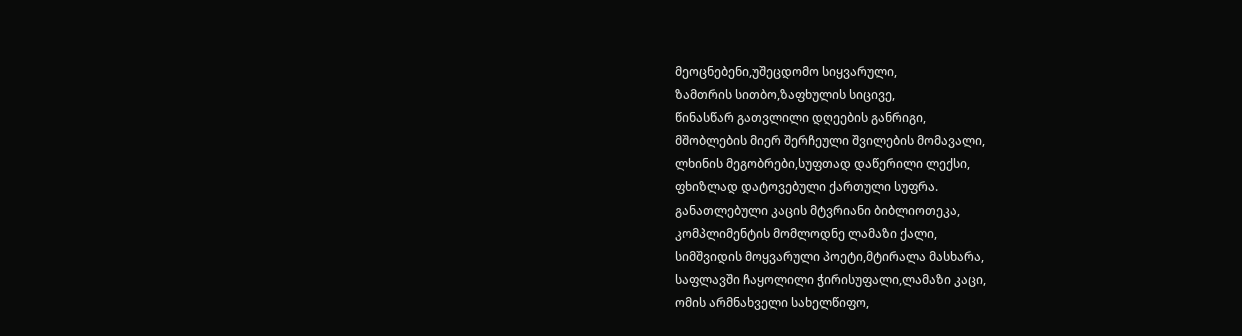მეოცნებენი,უშეცდომო სიყვარული,
ზამთრის სითბო,ზაფხულის სიცივე,
წინასწარ გათვლილი დღეების განრიგი,
მშობლების მიერ შერჩეული შვილების მომავალი,
ლხინის მეგობრები,სუფთად დაწერილი ლექსი,
ფხიზლად დატოვებული ქართული სუფრა.
განათლებული კაცის მტვრიანი ბიბლიოთეკა,
კომპლიმენტის მომლოდნე ლამაზი ქალი,
სიმშვიდის მოყვარული პოეტი,მტირალა მასხარა,
საფლავში ჩაყოლილი ჭირისუფალი,ლამაზი კაცი,
ომის არმნახველი სახელწიფო,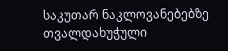საკუთარ ნაკლოვანებებზე თვალდახუჭული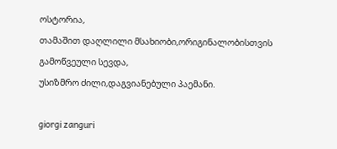ოსტორია,
თამაშით დაღლილი მსახიობი,ორიგინალობისთვის გამოწვეული სევდა,
უსიზმრო ძილი,დაგვიანებული პაემანი.

giorgi zanguri